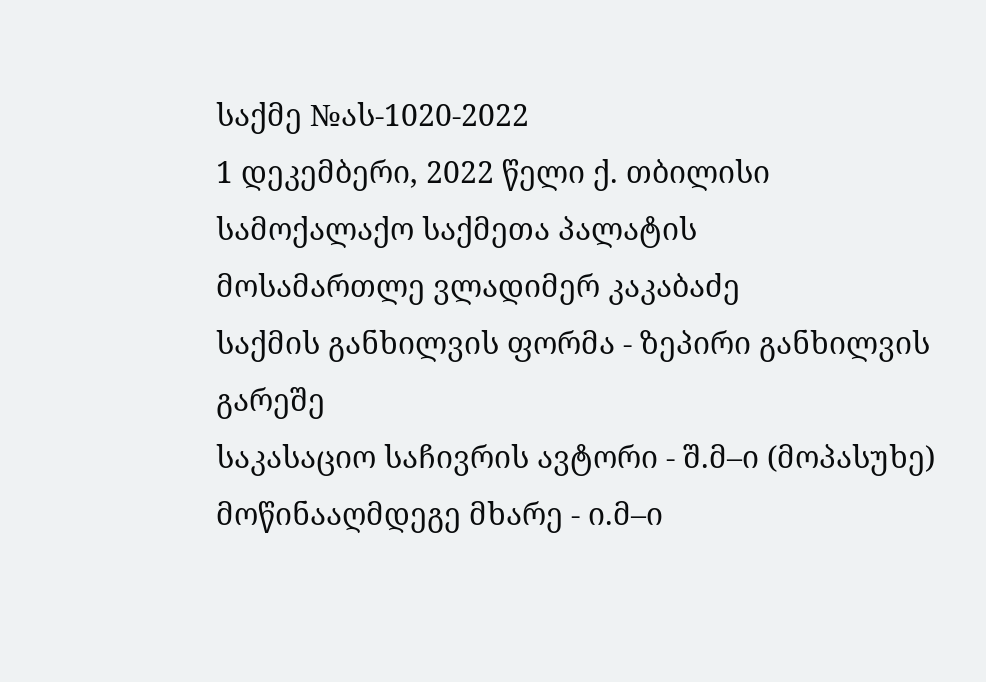საქმე №ას-1020-2022
1 დეკემბერი, 2022 წელი ქ. თბილისი
სამოქალაქო საქმეთა პალატის
მოსამართლე ვლადიმერ კაკაბაძე
საქმის განხილვის ფორმა - ზეპირი განხილვის გარეშე
საკასაციო საჩივრის ავტორი - შ.მ–ი (მოპასუხე)
მოწინააღმდეგე მხარე - ი.მ–ი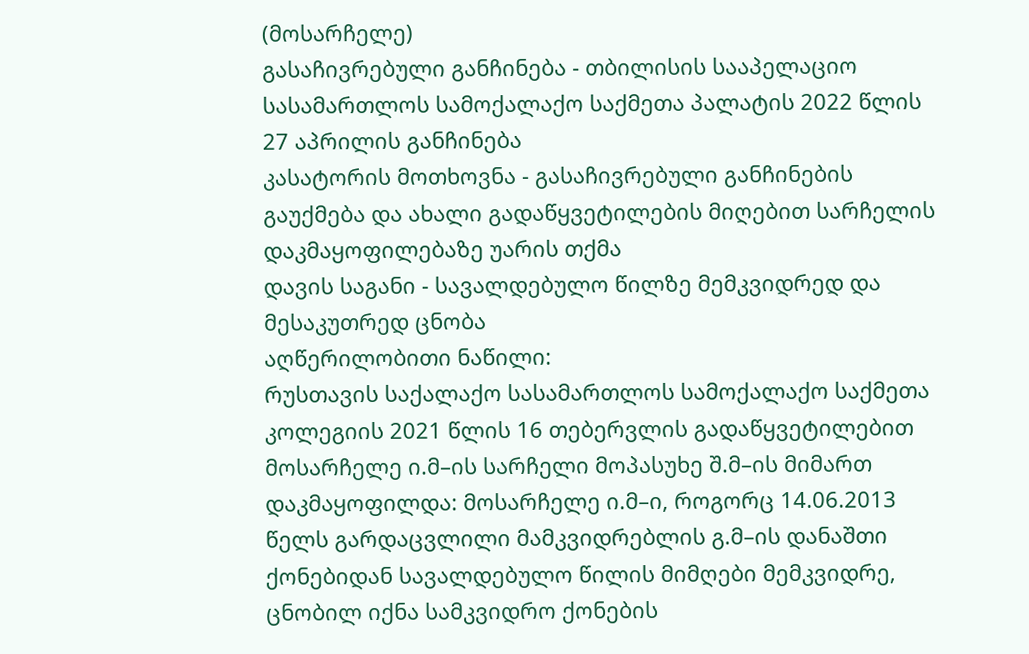(მოსარჩელე)
გასაჩივრებული განჩინება - თბილისის სააპელაციო სასამართლოს სამოქალაქო საქმეთა პალატის 2022 წლის 27 აპრილის განჩინება
კასატორის მოთხოვნა - გასაჩივრებული განჩინების გაუქმება და ახალი გადაწყვეტილების მიღებით სარჩელის დაკმაყოფილებაზე უარის თქმა
დავის საგანი - სავალდებულო წილზე მემკვიდრედ და მესაკუთრედ ცნობა
აღწერილობითი ნაწილი:
რუსთავის საქალაქო სასამართლოს სამოქალაქო საქმეთა კოლეგიის 2021 წლის 16 თებერვლის გადაწყვეტილებით მოსარჩელე ი.მ–ის სარჩელი მოპასუხე შ.მ–ის მიმართ დაკმაყოფილდა: მოსარჩელე ი.მ–ი, როგორც 14.06.2013 წელს გარდაცვლილი მამკვიდრებლის გ.მ–ის დანაშთი ქონებიდან სავალდებულო წილის მიმღები მემკვიდრე, ცნობილ იქნა სამკვიდრო ქონების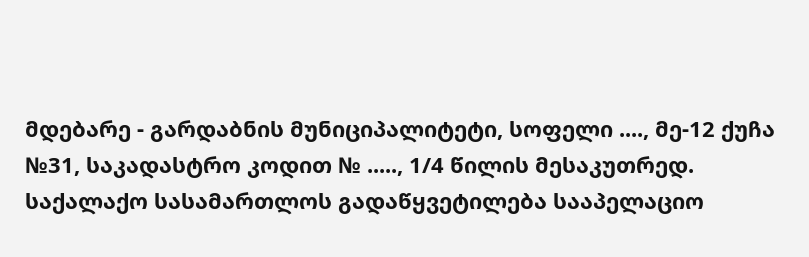მდებარე - გარდაბნის მუნიციპალიტეტი, სოფელი ...., მე-12 ქუჩა №31, საკადასტრო კოდით № ....., 1/4 წილის მესაკუთრედ.
საქალაქო სასამართლოს გადაწყვეტილება სააპელაციო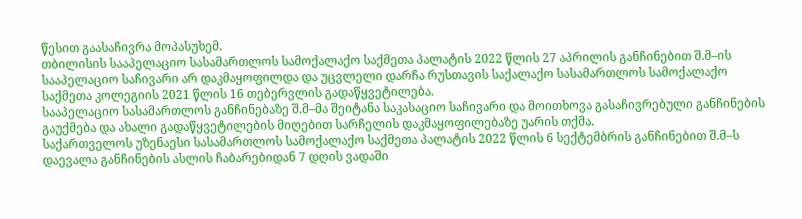წესით გაასაჩივრა მოპასუხემ.
თბილისის სააპელაციო სასამართლოს სამოქალაქო საქმეთა პალატის 2022 წლის 27 აპრილის განჩინებით შ.მ–ის სააპელაციო საჩივარი არ დაკმაყოფილდა და უცვლელი დარჩა რუსთავის საქალაქო სასამართლოს სამოქალაქო საქმეთა კოლეგიის 2021 წლის 16 თებერვლის გადაწყვეტილება.
სააპელაციო სასამართლოს განჩინებაზე შ.მ–მა შეიტანა საკასაციო საჩივარი და მოითხოვა გასაჩივრებული განჩინების გაუქმება და ახალი გადაწყვეტილების მიღებით სარჩელის დაკმაყოფილებაზე უარის თქმა.
საქართველოს უზენაესი სასამართლოს სამოქალაქო საქმეთა პალატის 2022 წლის 6 სექტემბრის განჩინებით შ.მ–ს დაევალა განჩინების ასლის ჩაბარებიდან 7 დღის ვადაში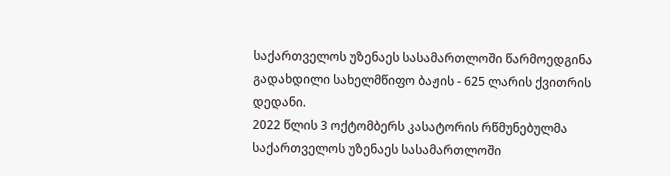საქართველოს უზენაეს სასამართლოში წარმოედგინა გადახდილი სახელმწიფო ბაჟის - 625 ლარის ქვითრის დედანი.
2022 წლის 3 ოქტომბერს კასატორის რწმუნებულმა საქართველოს უზენაეს სასამართლოში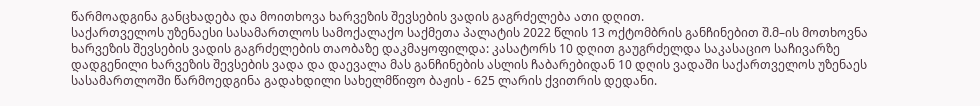წარმოადგინა განცხადება და მოითხოვა ხარვეზის შევსების ვადის გაგრძელება ათი დღით.
საქართველოს უზენაესი სასამართლოს სამოქალაქო საქმეთა პალატის 2022 წლის 13 ოქტომბრის განჩინებით შ.მ–ის მოთხოვნა ხარვეზის შევსების ვადის გაგრძელების თაობაზე დაკმაყოფილდა: კასატორს 10 დღით გაუგრძელდა საკასაციო საჩივარზე დადგენილი ხარვეზის შევსების ვადა და დაევალა მას განჩინების ასლის ჩაბარებიდან 10 დღის ვადაში საქართველოს უზენაეს სასამართლოში წარმოედგინა გადახდილი სახელმწიფო ბაჟის - 625 ლარის ქვითრის დედანი.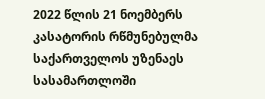2022 წლის 21 ნოემბერს კასატორის რწმუნებულმა საქართველოს უზენაეს სასამართლოში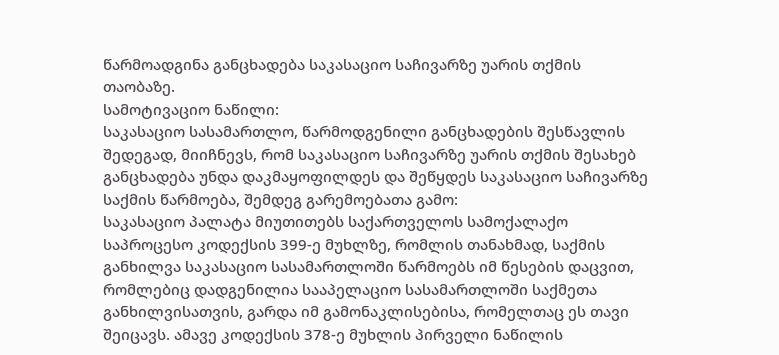წარმოადგინა განცხადება საკასაციო საჩივარზე უარის თქმის თაობაზე.
სამოტივაციო ნაწილი:
საკასაციო სასამართლო, წარმოდგენილი განცხადების შესწავლის შედეგად, მიიჩნევს, რომ საკასაციო საჩივარზე უარის თქმის შესახებ განცხადება უნდა დაკმაყოფილდეს და შეწყდეს საკასაციო საჩივარზე საქმის წარმოება, შემდეგ გარემოებათა გამო:
საკასაციო პალატა მიუთითებს საქართველოს სამოქალაქო საპროცესო კოდექსის 399-ე მუხლზე, რომლის თანახმად, საქმის განხილვა საკასაციო სასამართლოში წარმოებს იმ წესების დაცვით, რომლებიც დადგენილია სააპელაციო სასამართლოში საქმეთა განხილვისათვის, გარდა იმ გამონაკლისებისა, რომელთაც ეს თავი შეიცავს. ამავე კოდექსის 378-ე მუხლის პირველი ნაწილის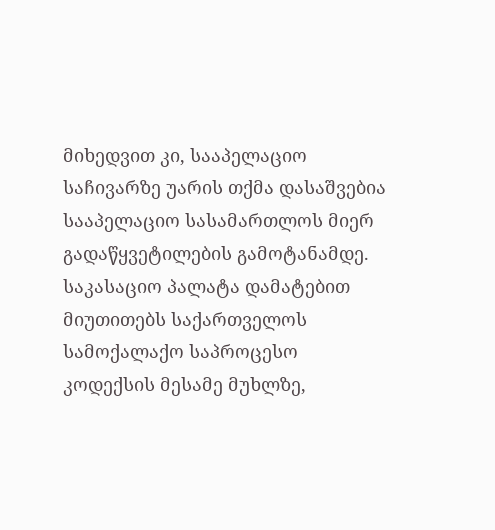მიხედვით კი, სააპელაციო საჩივარზე უარის თქმა დასაშვებია სააპელაციო სასამართლოს მიერ გადაწყვეტილების გამოტანამდე.
საკასაციო პალატა დამატებით მიუთითებს საქართველოს სამოქალაქო საპროცესო კოდექსის მესამე მუხლზე,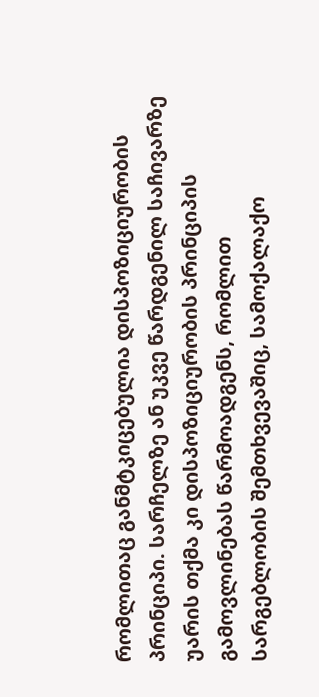რომლითაც განმტკიცებულია დისპოზიციურობის პრინციპი. სარჩელზე ან უკვე წარდგენილ საჩივარზე უარის თქმა კი დისპოზიციურობის პრინციპის გამოვლინებას წარმოადგენს, რომლით სარგებლობის შემთხვევაშიც, სამოქალაქო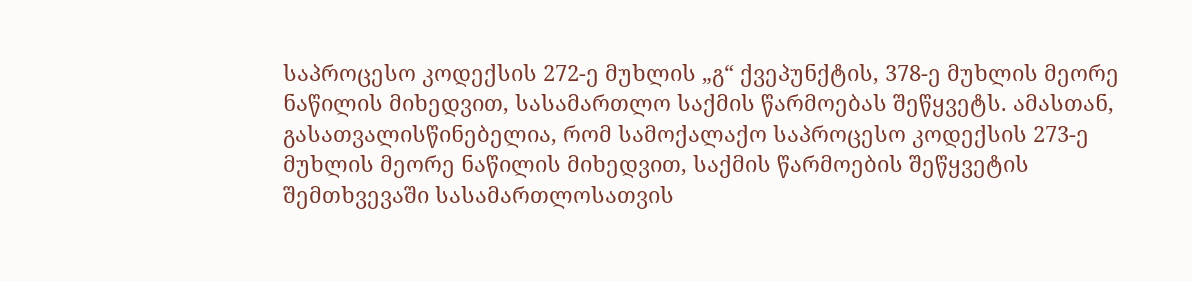საპროცესო კოდექსის 272-ე მუხლის „გ“ ქვეპუნქტის, 378-ე მუხლის მეორე ნაწილის მიხედვით, სასამართლო საქმის წარმოებას შეწყვეტს. ამასთან, გასათვალისწინებელია, რომ სამოქალაქო საპროცესო კოდექსის 273-ე მუხლის მეორე ნაწილის მიხედვით, საქმის წარმოების შეწყვეტის შემთხვევაში სასამართლოსათვის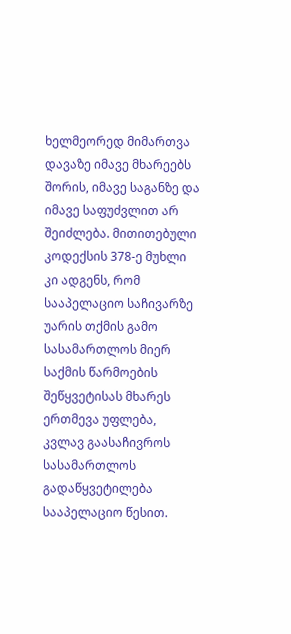ხელმეორედ მიმართვა დავაზე იმავე მხარეებს შორის, იმავე საგანზე და იმავე საფუძვლით არ შეიძლება. მითითებული კოდექსის 378-ე მუხლი კი ადგენს, რომ სააპელაციო საჩივარზე უარის თქმის გამო სასამართლოს მიერ საქმის წარმოების შეწყვეტისას მხარეს ერთმევა უფლება, კვლავ გაასაჩივროს სასამართლოს გადაწყვეტილება სააპელაციო წესით.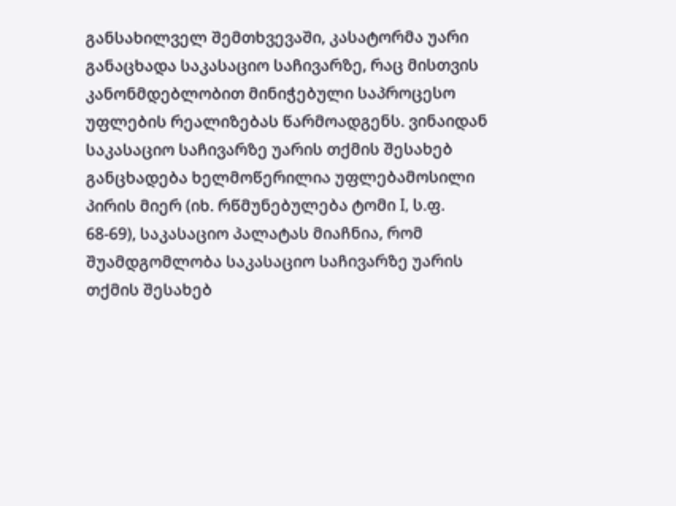განსახილველ შემთხვევაში, კასატორმა უარი განაცხადა საკასაციო საჩივარზე, რაც მისთვის კანონმდებლობით მინიჭებული საპროცესო უფლების რეალიზებას წარმოადგენს. ვინაიდან საკასაციო საჩივარზე უარის თქმის შესახებ განცხადება ხელმოწერილია უფლებამოსილი პირის მიერ (იხ. რწმუნებულება ტომი I, ს.ფ. 68-69), საკასაციო პალატას მიაჩნია, რომ შუამდგომლობა საკასაციო საჩივარზე უარის თქმის შესახებ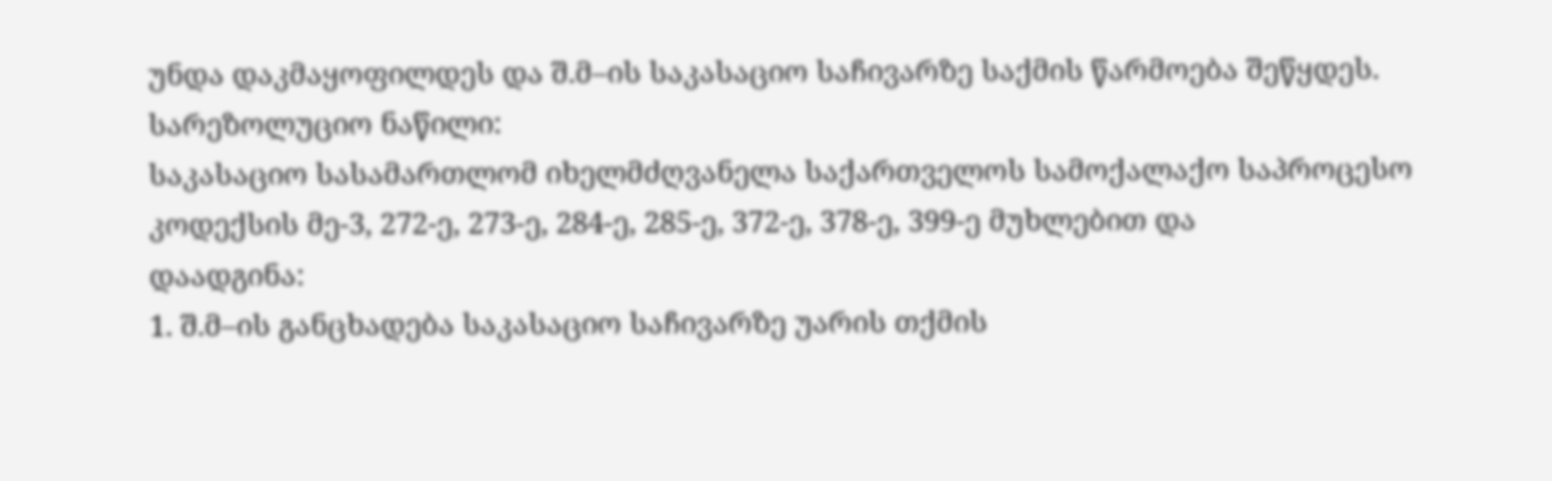უნდა დაკმაყოფილდეს და შ.მ–ის საკასაციო საჩივარზე საქმის წარმოება შეწყდეს.
სარეზოლუციო ნაწილი:
საკასაციო სასამართლომ იხელმძღვანელა საქართველოს სამოქალაქო საპროცესო კოდექსის მე-3, 272-ე, 273-ე, 284-ე, 285-ე, 372-ე, 378-ე, 399-ე მუხლებით და
დაადგინა:
1. შ.მ–ის განცხადება საკასაციო საჩივარზე უარის თქმის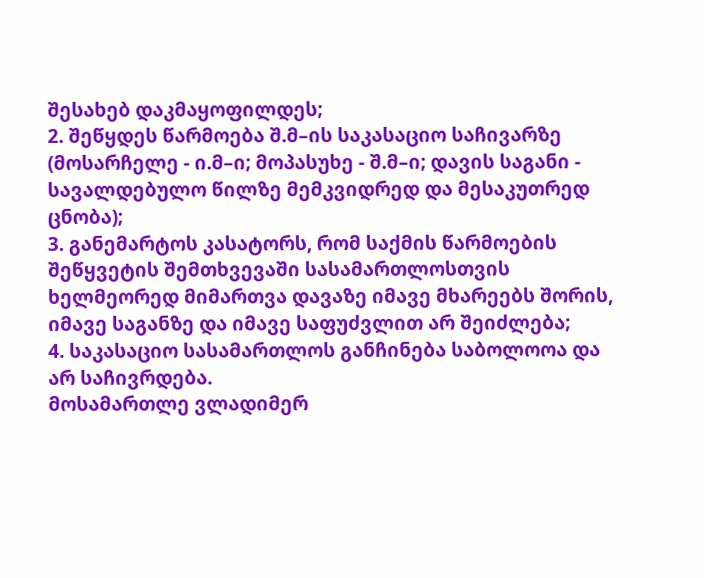შესახებ დაკმაყოფილდეს;
2. შეწყდეს წარმოება შ.მ–ის საკასაციო საჩივარზე (მოსარჩელე - ი.მ–ი; მოპასუხე - შ.მ–ი; დავის საგანი - სავალდებულო წილზე მემკვიდრედ და მესაკუთრედ ცნობა);
3. განემარტოს კასატორს, რომ საქმის წარმოების შეწყვეტის შემთხვევაში სასამართლოსთვის ხელმეორედ მიმართვა დავაზე იმავე მხარეებს შორის, იმავე საგანზე და იმავე საფუძვლით არ შეიძლება;
4. საკასაციო სასამართლოს განჩინება საბოლოოა და არ საჩივრდება.
მოსამართლე ვლადიმერ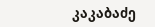კაკაბაძე